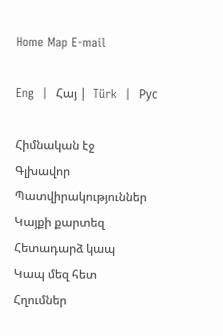Home Map E-mail

Eng  |  Հայ |  Türk  |  Рус

Հիմնական էջ
Գլխավոր
Պատվիրակություններ
Կայքի քարտեզ
Հետադարձ կապ
Կապ մեզ հետ
Հղումներ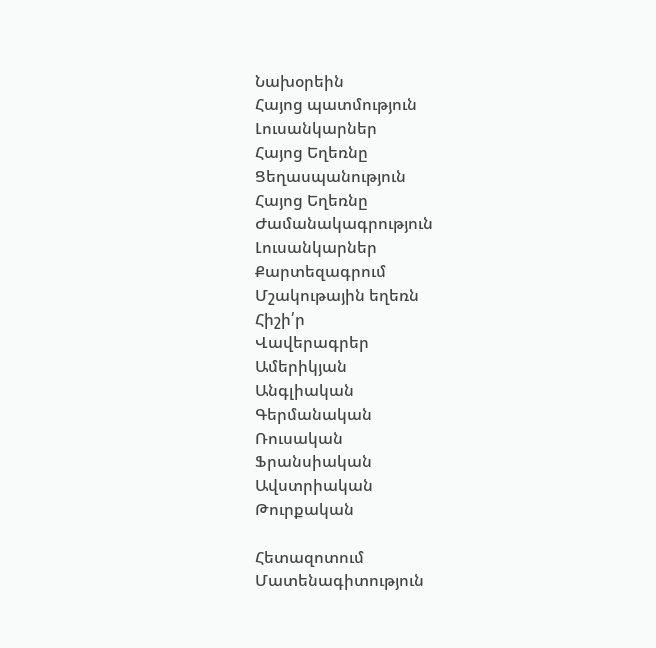Նախօրեին
Հայոց պատմություն
Լուսանկարներ
Հայոց Եղեռնը
Ցեղասպանություն
Հայոց Եղեռնը
Ժամանակագրություն
Լուսանկարներ
Քարտեզագրում
Մշակութային եղեռն
Հիշի՛ր
Վավերագրեր
Ամերիկյան
Անգլիական
Գերմանական
Ռուսական
Ֆրանսիական
Ավստրիական
Թուրքական

Հետազոտում
Մատենագիտություն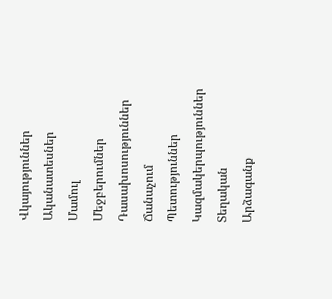Վկայություններ
Ականատեսներ
Մամուլ
Մեջբերումներ
Դասախոսություններ
Ճանաչում
Պետություններ
Կազմակերպություններ
Տեղական
Արձագանք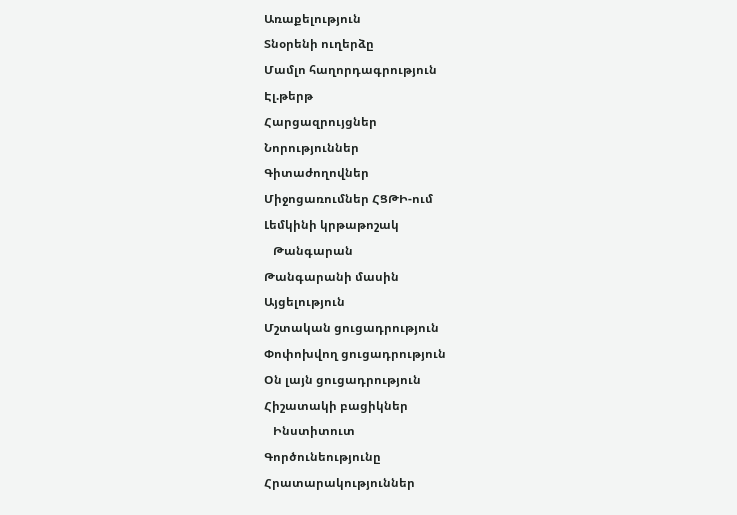Առաքելություն
Տնօրենի ուղերձը
Մամլո հաղորդագրություն
Էլ.թերթ
Հարցազրույցներ
Նորություններ
Գիտաժողովներ
Միջոցառումներ ՀՑԹԻ-ում
Լեմկինի կրթաթոշակ
   Թանգարան
Թանգարանի մասին
Այցելություն
Մշտական ցուցադրություն
Փոփոխվող ցուցադրություն
Օն լայն ցուցադրություն
Հիշատակի բացիկներ
   Ինստիտուտ
Գործունեությունը
Հրատարակություններ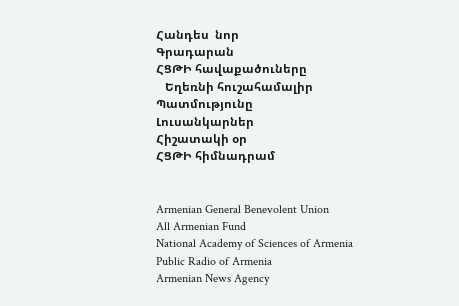Հանդես  նոր
Գրադարան
ՀՑԹԻ հավաքածուները
   Եղեռնի հուշահամալիր
Պատմությունը
Լուսանկարներ
Հիշատակի օր
ՀՑԹԻ հիմնադրամ


Armenian General Benevolent Union
All Armenian Fund
National Academy of Sciences of Armenia
Public Radio of Armenia
Armenian News Agency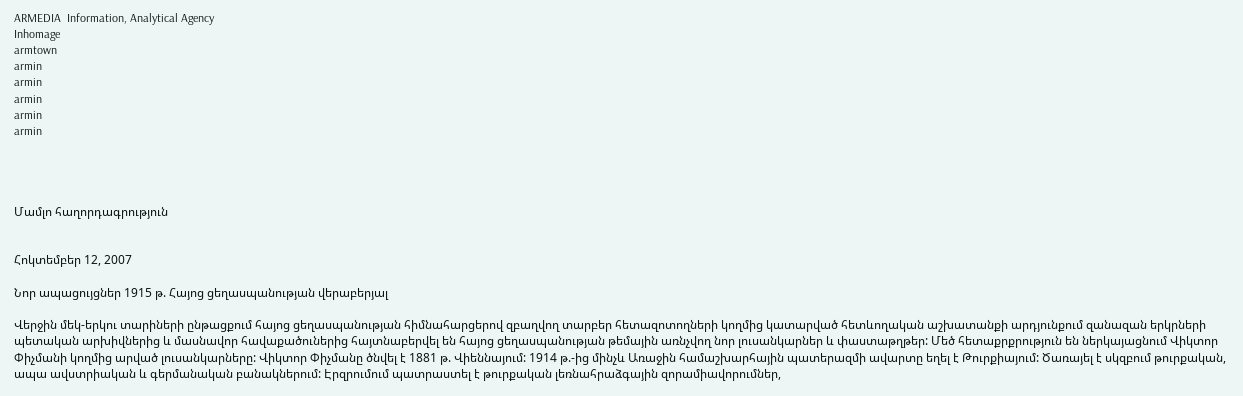ARMEDIA  Information, Analytical Agency
Inhomage
armtown
armin
armin
armin
armin
armin




Մամլո հաղորդագրություն


Հոկտեմբեր 12, 2007

Նոր ապացույցներ 1915 թ. Հայոց ցեղասպանության վերաբերյալ

Վերջին մեկ-երկու տարիների ընթացքում հայոց ցեղասպանության հիմնահարցերով զբաղվող տարբեր հետազոտողների կողմից կատարված հետևողական աշխատանքի արդյունքում զանազան երկրների պետական արխիվներից և մասնավոր հավաքածուներից հայտնաբերվել են հայոց ցեղասպանության թեմային առնչվող նոր լուսանկարներ և փաստաթղթեր: Մեծ հետաքրքրություն են ներկայացնում Վիկտոր Փիչմանի կողմից արված լուսանկարները: Վիկտոր Փիչմանը ծնվել է 1881 թ. Վիեննայում: 1914 թ.-ից մինչև Առաջին համաշխարհային պատերազմի ավարտը եղել է Թուրքիայում: Ծառայել է սկզբում թուրքական, ապա ավստրիական և գերմանական բանակներում: Էրզրումում պատրաստել է թուրքական լեռնահրաձգային զորամիավորումներ,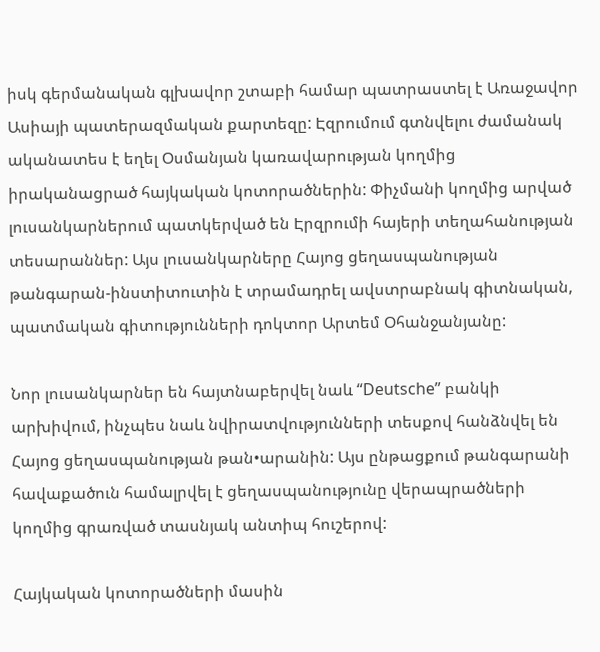իսկ գերմանական գլխավոր շտաբի համար պատրաստել է Առաջավոր Ասիայի պատերազմական քարտեզը: Էզրումում գտնվելու ժամանակ ականատես է եղել Օսմանյան կառավարության կողմից իրականացրած հայկական կոտորածներին: Փիչմանի կողմից արված լուսանկարներում պատկերված են Էրզրումի հայերի տեղահանության տեսարաններ: Այս լուսանկարները Հայոց ցեղասպանության թանգարան-ինստիտուտին է տրամադրել ավստրաբնակ գիտնական, պատմական գիտությունների դոկտոր Արտեմ Օհանջանյանը:

Նոր լուսանկարներ են հայտնաբերվել նաև “Deutsche” բանկի արխիվում, ինչպես նաև նվիրատվությունների տեսքով հանձնվել են Հայոց ցեղասպանության թան•արանին: Այս ընթացքում թանգարանի հավաքածուն համալրվել է ցեղասպանությունը վերապրածների կողմից գրառված տասնյակ անտիպ հուշերով:

Հայկական կոտորածների մասին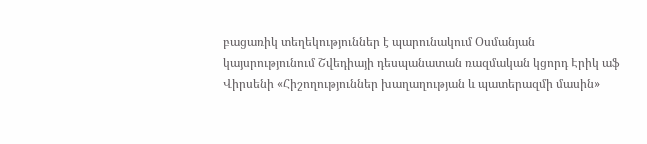բացառիկ տեղեկություններ է պարունակում Օսմանյան կայսրությունում Շվեդիայի դեսպանատան ռազմական կցորդ Էրիկ աֆ Վիրսենի «Հիշողություններ խաղաղության և պատերազմի մասին»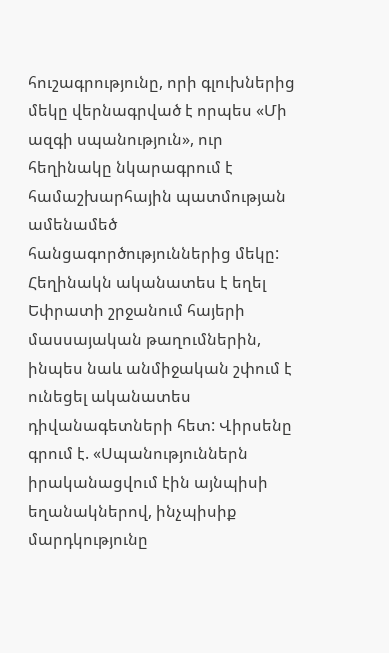հուշագրությունը, որի գլուխներից մեկը վերնագրված է որպես «Մի ազգի սպանություն», ուր հեղինակը նկարագրում է համաշխարհային պատմության ամենամեծ հանցագործություններից մեկը: Հեղինակն ականատես է եղել Եփրատի շրջանում հայերի մասսայական թաղումներին, ինպես նաև անմիջական շփում է ունեցել ականատես դիվանագետների հետ: Վիրսենը գրում է. «Սպանություններն իրականացվում էին այնպիսի եղանակներով, ինչպիսիք մարդկությունը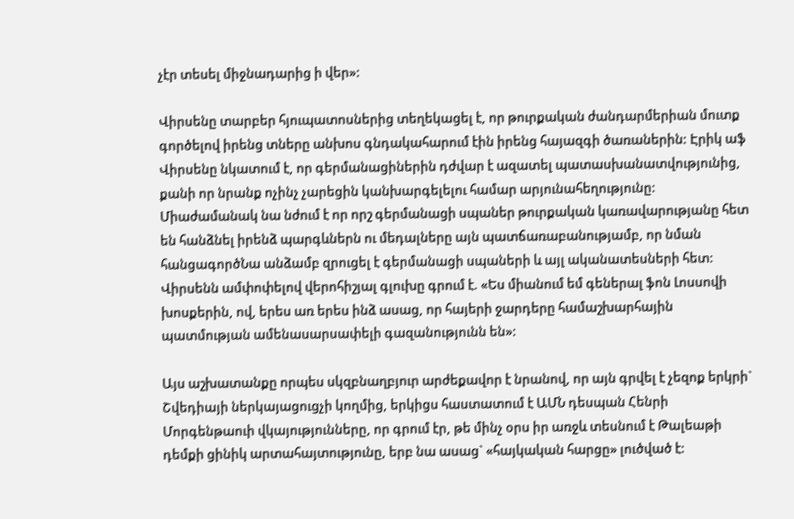չէր տեսել միջնադարից ի վեր»:

Վիրսենը տարբեր հյուպատոսներից տեղեկացել է, որ թուրքական ժանդարմերիան մուտք գործելով իրենց տները անխոս գնդակահարում էին իրենց հայազգի ծառաներին: Էրիկ աֆ Վիրսենը նկատում է, որ գերմանացիներին դժվար է ազատել պատասխանատվությունից, քանի որ նրանք ոչինչ չարեցին կանխարգելելու համար արյունահեղությունը: Միաժամանակ նա նժում է որ որշ գերմանացի սպաներ թուրքական կառավարությանը հետ են հանձնել իրենձ պարգևներն ու մեդալները այն պատճառաբանությամբ, որ նման հանցագործՆա անձամբ զրուցել է գերմանացի սպաների և այլ ականատեսների հետ: Վիրսենն ամփոփելով վերոհիշյալ գլուխը գրում է. «Ես միանում եմ գեներալ ֆոն Լոսսովի խոսքերին, ով, երես առ երես ինձ ասաց, որ հայերի ջարդերը համաշխարհային պատմության ամենասարսափելի գազանությունն են»:

Այս աշխատանքը որպես սկզբնաղբյուր արժեքավոր է նրանով, որ այն գրվել է չեզոք երկրի` Շվեդիայի ներկայացուցչի կողմից, երկիցս հաստատում է ԱՄՆ դեսպան Հենրի Մորգենթաուի վկայությունները, որ գրում էր, թե մինչ օրս իր առջև տեսնում է Թալեաթի դեմքի ցինիկ արտահայտությունը, երբ նա ասաց` «հայկական հարցը» լուծված է: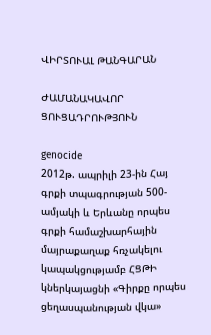ՎԻՐՏՈՒԱԼ ԹԱՆԳԱՐԱՆ

ԺԱՄԱՆԱԿԱՎՈՐ ՑՈՒՑԱԴՐՈՒԹՅՈՒՆ

genocide
2012թ. ապրիլի 23-ին Հայ գրքի տպագրության 500-ամյակի և Երևանը որպես գրքի համաշխարհային մայրաքաղաք հռչակելու կապակցությամբ ՀՑԹԻ կներկայացնի «Գիրքը որպես ցեղասպանության վկա»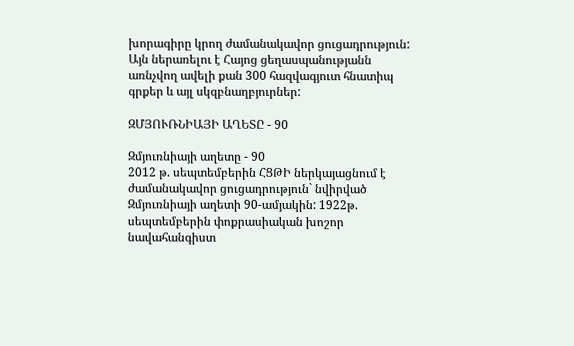խորագիրը կրող ժամանակավոր ցուցադրություն: Այն ներառելու է Հայոց ցեղասպանությանն առնչվող ավելի քան 300 հազվագյուտ հնատիպ գրքեր և այլ սկզբնաղբյուրներ:

ԶՄՅՈՒՌՆԻԱՅԻ ԱՂԵՏԸ - 90

Զմյուռնիայի աղետը - 90
2012 թ. սեպտեմբերին ՀՑԹԻ ներկայացնում է ժամանակավոր ցուցադրություն` նվիրված Զմյուռնիայի աղետի 90-ամյակին: 1922թ. սեպտեմբերին փոքրասիական խոշոր նավահանգիստ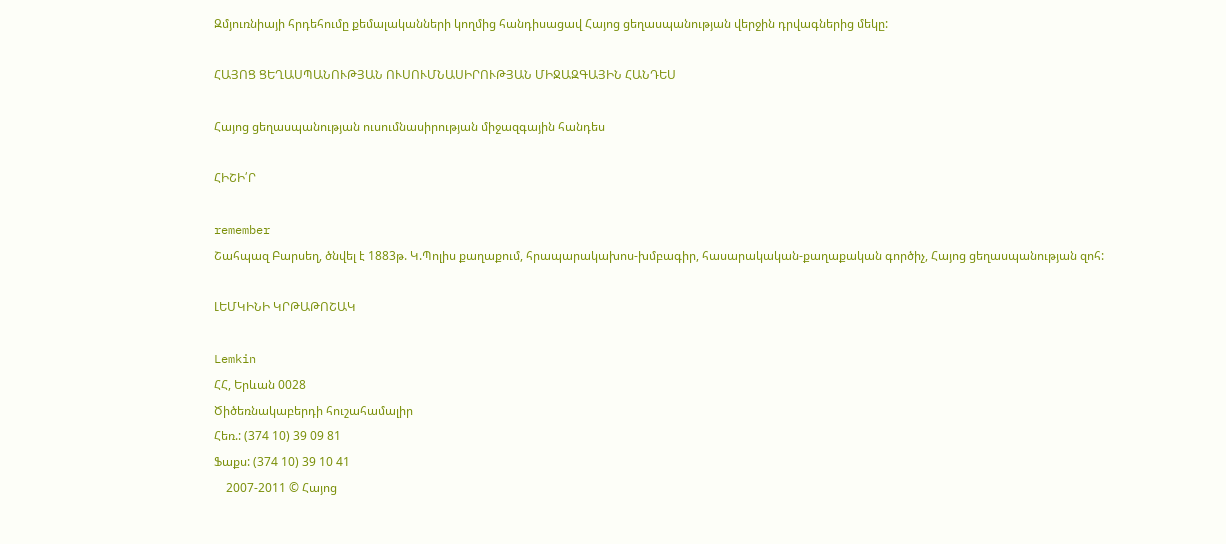Զմյուռնիայի հրդեհումը քեմալականների կողմից հանդիսացավ Հայոց ցեղասպանության վերջին դրվագներից մեկը:

ՀԱՅՈՑ ՑԵՂԱՍՊԱՆՈՒԹՅԱՆ ՈՒՍՈՒՄՆԱՍԻՐՈՒԹՅԱՆ ՄԻՋԱԶԳԱՅԻՆ ՀԱՆԴԵՍ

Հայոց ցեղասպանության ուսումնասիրության միջազգային հանդես

ՀԻՇԻ՛Ր

remember
Շահպազ Բարսեղ, ծնվել է 1883թ. Կ.Պոլիս քաղաքում, հրապարակախոս-խմբագիր, հասարակական-քաղաքական գործիչ, Հայոց ցեղասպանության զոհ:

ԼԵՄԿԻՆԻ ԿՐԹԱԹՈՇԱԿ

Lemkin
ՀՀ, Երևան 0028
Ծիծեռնակաբերդի հուշահամալիր
Հեռ.: (374 10) 39 09 81
Ֆաքս: (374 10) 39 10 41
    2007-2011 © Հայոց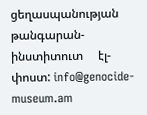ցեղասպանության թանգարան-ինստիտուտ     էլ-փոստ: info@genocide-museum.am